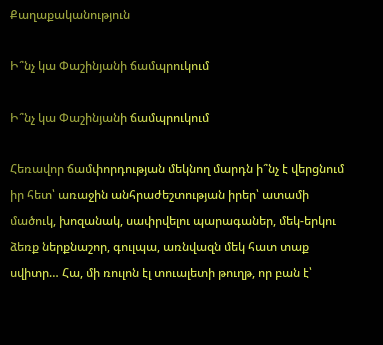Քաղաքականություն

Ի՞նչ կա Փաշինյանի ճամպրուկում

Ի՞նչ կա Փաշինյանի ճամպրուկում

Հեռավոր ճամփորդության մեկնող մարդն ի՞նչ է վերցնում իր հետ՝ առաջին անհրաժեշտության իրեր՝ ատամի մածուկ, խոզանակ, սափրվելու պարագաներ, մեկ-երկու ձեռք ներքնաշոր, գուլպա, առնվազն մեկ հատ տաք սվիտր… Հա, մի ռուլոն էլ տուալետի թուղթ, որ բան է՝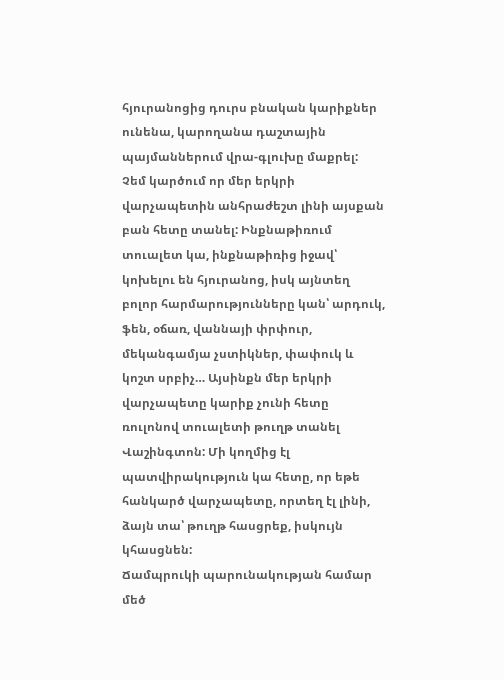հյուրանոցից դուրս բնական կարիքներ ունենա, կարողանա դաշտային պայմաններում վրա-գլուխը մաքրել:
Չեմ կարծում որ մեր երկրի վարչապետին անհրաժեշտ լինի այսքան բան հետը տանել: Ինքնաթիռում տուալետ կա, ինքնաթիռից իջավ՝ կոխելու են հյուրանոց, իսկ այնտեղ բոլոր հարմարությունները կան՝ արդուկ, ֆեն, օճառ, վաննայի փրփուր, մեկանգամյա չստիկներ, փափուկ և կոշտ սրբիչ… Այսինքն մեր երկրի վարչապետը կարիք չունի հետը ռուլոնով տուալետի թուղթ տանել Վաշինգտոն: Մի կողմից էլ պատվիրակություն կա հետը, որ եթե հանկարծ վարչապետը, որտեղ էլ լինի, ձայն տա՝ թուղթ հասցրեք, իսկույն կհասցնեն:
Ճամպրուկի պարունակության համար մեծ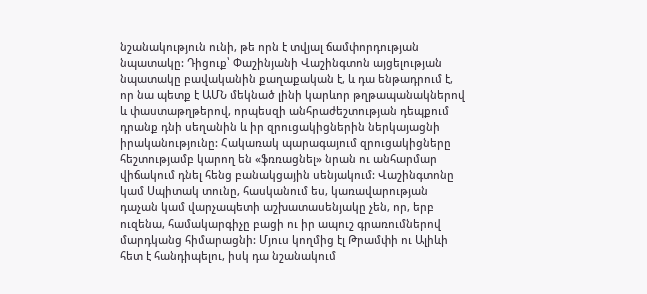նշանակություն ունի, թե որն է տվյալ ճամփորդության նպատակը: Դիցուք՝ Փաշինյանի Վաշինգտոն այցելության նպատակը բավականին քաղաքական է, և դա ենթադրում է, որ նա պետք է ԱՄՆ մեկնած լինի կարևոր թղթապանակներով և փաստաթղթերով, որպեսզի անհրաժեշտության դեպքում դրանք դնի սեղանին և իր զրուցակիցներին ներկայացնի իրականությունը: Հակառակ պարագայում զրուցակիցները հեշտությամբ կարող են «ֆռռացնել» նրան ու անհարմար վիճակում դնել հենց բանակցային սենյակում: Վաշինգտոնը կամ Սպիտակ տունը, հասկանում ես, կառավարության դաչան կամ վարչապետի աշխատասենյակը չեն, որ, երբ ուզենա, համակարգիչը բացի ու իր ապուշ գրառումներով մարդկանց հիմարացնի: Մյուս կողմից էլ Թրամփի ու Ալիևի հետ է հանդիպելու, իսկ դա նշանակում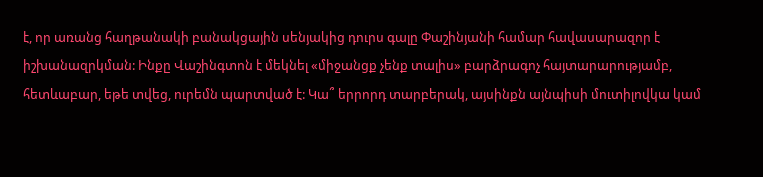է, որ առանց հաղթանակի բանակցային սենյակից դուրս գալը Փաշինյանի համար հավասարազոր է իշխանազրկման: Ինքը Վաշինգտոն է մեկնել «միջանցք չենք տալիս» բարձրագոչ հայտարարությամբ, հետևաբար, եթե տվեց, ուրեմն պարտված է: Կա՞ երրորդ տարբերակ, այսինքն այնպիսի մուտիլովկա կամ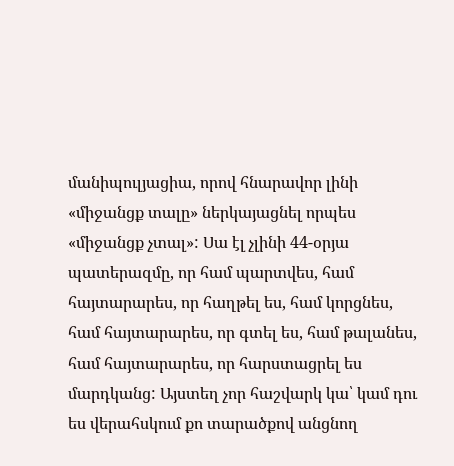մանիպուլյացիա, որով հնարավոր լինի «միջանցք տալը» ներկայացնել որպես «միջանցք չտալ»: Սա էլ չլինի 44-օրյա պատերազմը, որ համ պարտվես, համ հայտարարես, որ հաղթել ես, համ կորցնես, համ հայտարարես, որ գտել ես, համ թալանես, համ հայտարարես, որ հարստացրել ես մարդկանց: Այստեղ չոր հաշվարկ կա՝ կամ դու ես վերահսկում քո տարածքով անցնող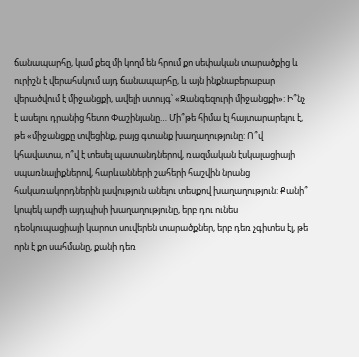ճանապարհը, կամ քեզ մի կողմ են հրում քո սեփական տարածքից և ուրիշն է վերահսկում այդ ճանապարհը, և այն ինքնաբերաբար վերածվում է միջանցքի, ավելի ստույգ՝ «Զանգեզուրի միջանցքի»: Ի՞նչ է ասելու դրանից հետո Փաշինյանը… Մի՞թե հիմա էլ հայտարարելու է, թե «միջանցքը տվեցինք, բայց գտանք խաղաղությունը: Ո՞վ կհավատա, ո՞վ է տեսել պատանդներով, ռազմական էսկալացիայի սպառնալիքներով, հարևանների շահերի հաշվին նրանց հակառակորդներին լավություն անելու տեսքով խաղաղություն: Քանի՞ կոպեկ արժի այդպիսի խաղաղությունը, երբ դու ունես դեօկուպացիայի կարոտ սուվերեն տարածքներ, երբ դեռ չգիտես էլ, թե որն է քո սահմանը, քանի դեռ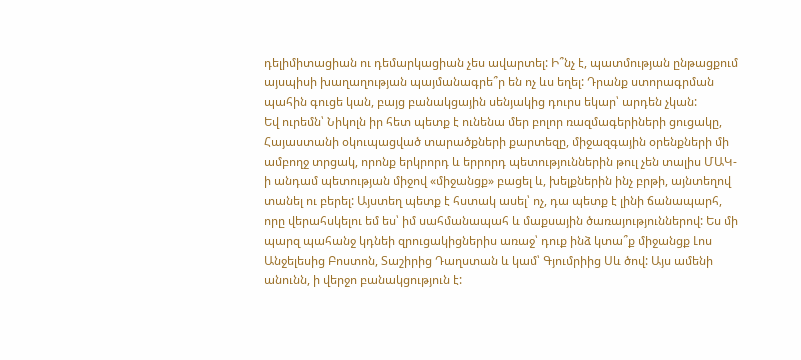դելիմիտացիան ու դեմարկացիան չես ավարտել: Ի՞նչ է, պատմության ընթացքում այսպիսի խաղաղության պայմանագրե՞ր են ոչ ևս եղել: Դրանք ստորագրման պահին գուցե կան, բայց բանակցային սենյակից դուրս եկար՝ արդեն չկան:
Եվ ուրեմն՝ Նիկոլն իր հետ պետք է ունենա մեր բոլոր ռազմագերիների ցուցակը, Հայաստանի օկուպացված տարածքների քարտեզը, միջազգային օրենքների մի ամբողջ տրցակ, որոնք երկրորդ և երրորդ պետություններին թուլ չեն տալիս ՄԱԿ-ի անդամ պետության միջով «միջանցք» բացել և, խելքներին ինչ բրթի, այնտեղով տանել ու բերել: Այստեղ պետք է հստակ ասել՝ ոչ, դա պետք է լինի ճանապարհ, որը վերահսկելու եմ ես՝ իմ սահմանապահ և մաքսային ծառայություններով: Ես մի պարզ պահանջ կդնեի զրուցակիցներիս առաջ՝ դուք ինձ կտա՞ք միջանցք Լոս Անջելեսից Բոստոն, Տաշիրից Դաղստան և կամ՝ Գյումրիից Սև ծով: Այս ամենի անունն, ի վերջո բանակցություն է: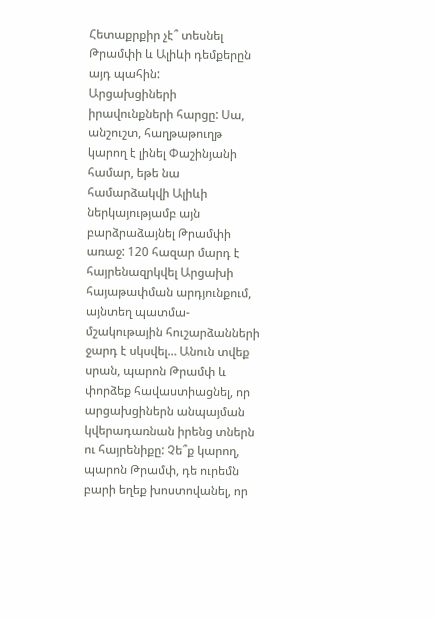Հետաքրքիր չէ՞ տեսնել Թրամփի և Ալիևի դեմքերըն այդ պահին:
Արցախցիների իրավունքների հարցը: Սա, անշուշտ, հաղթաթուղթ կարող է լինել Փաշինյանի համար, եթե նա համարձակվի Ալիևի ներկայությամբ այն բարձրաձայնել Թրամփի առաջ: 120 հազար մարդ է հայրենազրկվել Արցախի հայաթափման արդյունքում, այնտեղ պատմա-մշակութային հուշարձանների ջարդ է սկսվել… Անուն տվեք սրան, պարոն Թրամփ և փորձեք հավաստիացնել, որ արցախցիներն անպայման կվերադառնան իրենց տներն ու հայրենիքը: Չե՞ք կարող, պարոն Թրամփ, դե ուրեմն բարի եղեք խոստովանել, որ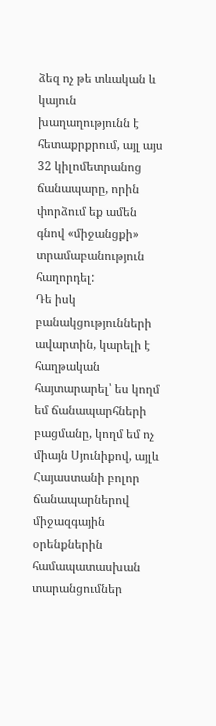ձեզ ոչ թե տևական և կայուն խաղաղությունն է հետաքրքրում, այլ այս 32 կիլոմետրանոց ճանապարը, որին փորձում եք ամեն գնով «միջանցքի» տրամաբանություն հաղորդել:
Դե իսկ բանակցությունների ավարտին, կարելի է հաղթական հայտարարել՝ ես կողմ եմ ճանապարհների բացմանը, կողմ եմ ոչ միայն Սյունիքով, այլև Հայաստանի բոլոր ճանապարներով միջազգային օրենքներին համապատասխան տարանցումներ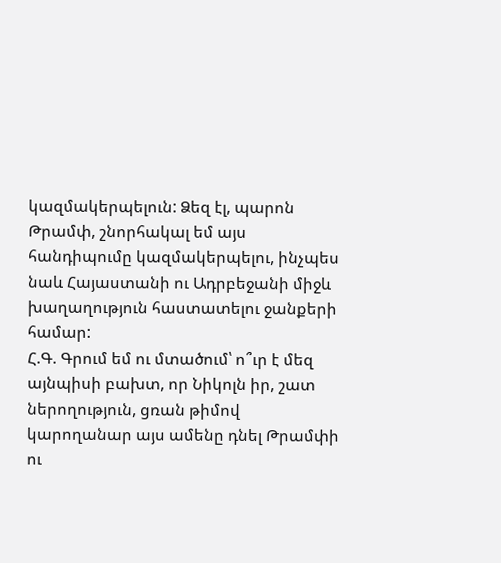կազմակերպելուն: Ձեզ էլ, պարոն Թրամփ, շնորհակալ եմ այս հանդիպումը կազմակերպելու, ինչպես նաև Հայաստանի ու Ադրբեջանի միջև խաղաղություն հաստատելու ջանքերի համար:
Հ.Գ. Գրում եմ ու մտածում՝ ո՞ւր է մեզ այնպիսի բախտ, որ Նիկոլն իր, շատ ներողություն, ցռան թիմով կարողանար այս ամենը դնել Թրամփի ու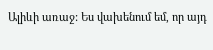Ալիևի առաջ: Ես վախենում եմ, որ այդ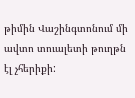թիմին Վաշինգտոնում մի ավտո տուալետի թուղթն էլ չհերիքի: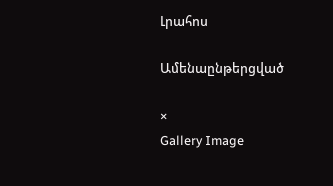Լրահոս

Ամենաընթերցված

×
Gallery Image